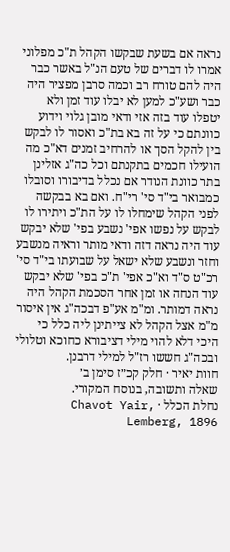נראה אם בשעת שבקשו הקהל ת"כ מפלוני אמרו לו דברים של טעם הנ"ל באשר כבר היה להם טורח רב וכמה סרבן מפציר היה כבר ושע"כ למען לא יבלו עוד זמן ולא יטפלו עוד בזה אזי ודאי מובן גלוי וידוע כוונתם כי על זה בא בת"כ ואסור לו לבקש בין להקל הסך או להרחיב זמנים דא"כ מה הועילו חכמים בתקנתם וכל כה"ג אזלינן בתר כוונת הנודר אם נכלל בדיבורו וסובלו כמבואר בי"ד סי' רי"ח. ואם בא בבקשה לפני הקהל שימחלו לו על הת"כ ויתירו לו לבקש על נפשו אפי' נשבע בפי' שלא יבקש עוד היה נראה דזה ודאי מותר וראיה מנשבע וחזר ונשבע שלא ישאל על שבועתו בי"ד סי' רכ"ט ס"ד וא"כ אפי' ת"כ בפי' שלא יבקש עוד הנחה או זמן אחר הסכמת הקהל היה נראה דמותר. ומ"מ אע"פ דבכה"ג אין איסור מ"מ אצל הקהל לא צייתינן ליה כלל כי היכי דלא להוי מילי דציבורא כחוכא וטלולי ובכה"ג חששו רז"ל למילי דרבנן.
חוות יאיר · חלק קכ״ז סימן ב׳
שאלה ותשובה, בנוסח המקורי.
נחלת הכלל · Chavot Yair, Lemberg, 1896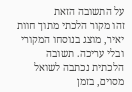על התשובה הזאת
זהו מקור הלכתי מתוך חוות יאיר, מוצג בנוסחו המקורי ובלי עריכה. תשובה הלכתית נכתבה לשואל מסוים, בזמן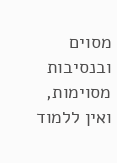מסוים ובנסיבות מסוימות, ואין ללמוד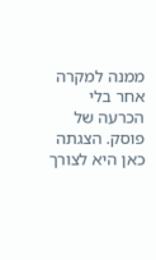ממנה למקרה אחר בלי הכרעה של פוסק. הצגתה כאן היא לצורך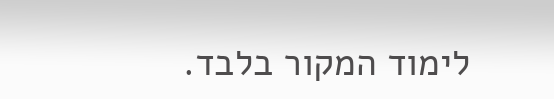לימוד המקור בלבד.